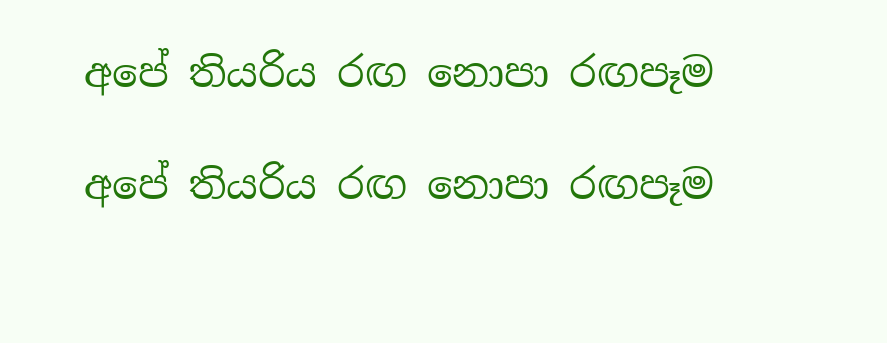අපේ තියරිය රඟ නොපා රඟපෑම

අපේ තියරිය රඟ නොපා රඟපෑම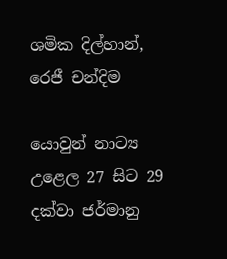ශමික දිල්හාන්, රෙජී චන්දිම

යොවුන් නාට්‍ය උළෙල 27 සිට 29 දක්වා ජර්මානු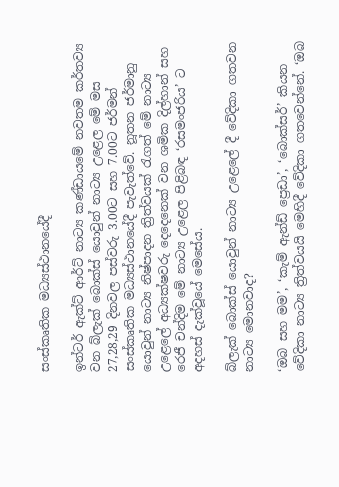සංස්කෘතික මධ්‍යස්ථානයේදී

ඉන්ටර් ඇක්ට් ආර්ට් නාට්‍ය කණ්ඩායමේ නවතම කර්තව්‍ය වන බ්ලැක් බොක්ස් යොවුන් නාට්‍ය උළෙල මේ මස 27,28,29 දිනවල පස්වරු 3.00ට සහ 7.00ට ජර්මන් සංස්කෘතික මධ්‍යස්ථානයේදී පැවැත්වේ. නූතන ජර්මානු යොවුන් නාට්‍ය නිෂ්පාදන ත්‍රිත්වයක් රැගත් මේ නාට්‍ය උළෙලේ අධ්‍යක්ෂවරු දෙදෙනෙක් වන ශමික දිල්හාන් සහ රෙජී චන්දිම මේ නාට්‍ය උළෙල පිළිබඳ ‘රසමංජරිය’ ට අදහස් දැක්වූයේ මෙසේය.

බ්ලැක් බොක්ස් යොවුන් නාට්‍ය උළෙලේ දී වේදිකා ගතවන නාට්‍ය මොනවාද?

‘ඔබ සහ මම’, ‘කැම් ඇන්ඩ් ප්‍රෙඩා’, ‘බොක්සර්’ කියන වේදිකා නාට්‍ය ත්‍රිත්වයයි මෙහිදී වේදිකා ගතවෙන්නේ. ‘ඔබ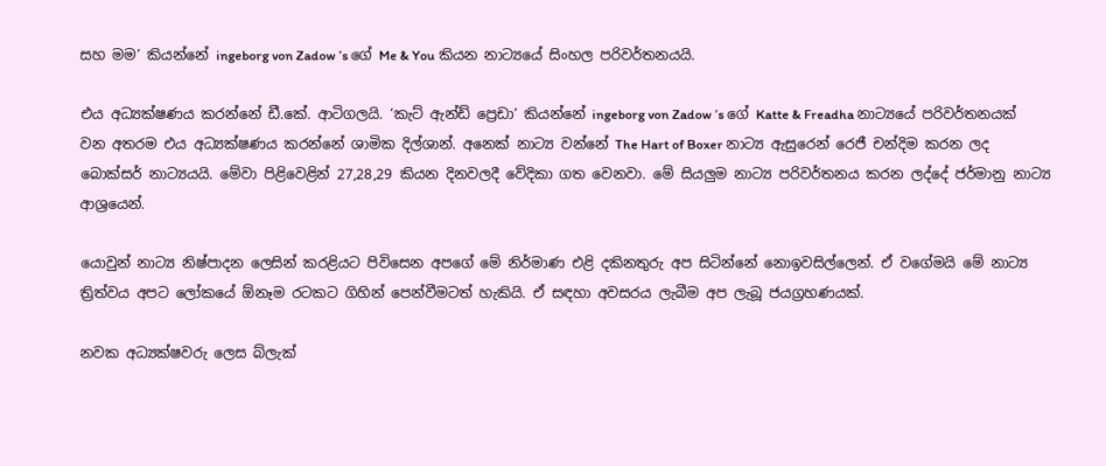සහ මම’ කියන්නේ ingeborg von Zadow ’s ගේ Me & You කියන නාට්‍යයේ සිංහල පරිවර්තනයයි.

එය අධ්‍යක්ෂණය කරන්නේ ඩී.කේ. ආටිගලයි. ‘කැට් ඇන්ඩ් ප්‍රෙඩා’ කියන්නේ ingeborg von Zadow ’s ගේ Katte & Freadha නාට්‍යයේ පරිවර්තනයක් වන අතරම එය අධ්‍යක්ෂණය කරන්නේ ශාමික දිල්ශාන්. අනෙක් නාට්‍ය වන්නේ The Hart of Boxer නාට්‍ය ඇසුරෙන් රෙජී චන්දිම කරන ලද බොක්සර් නාට්‍යයයි. මේවා පිළිවෙළින් 27,28,29 කියන දිනවලදී වේදිකා ගත වෙනවා. මේ සියලුම නාට්‍ය පරිවර්තනය කරන ලද්දේ ජර්මානු නාට්‍ය ආශ්‍රයෙන්.

යොවුන් නාට්‍ය නිෂ්පාදන ලෙසින් කරළියට පිවිසෙන අපගේ මේ නිර්මාණ එළි දකිනතුරු අප සිටින්නේ නොඉවසිල්ලෙන්. ඒ වගේමයි මේ නාට්‍ය ත්‍රිත්වය අපට ලෝකයේ ඕනෑම රටකට ගිහින් පෙන්වීමටත් හැකියි. ඒ සඳහා අවසරය ලැබීම අප ලැබූ ජයග්‍රහණයක්.

නවක අධ්‍යක්ෂවරු ලෙස බ්ලැක්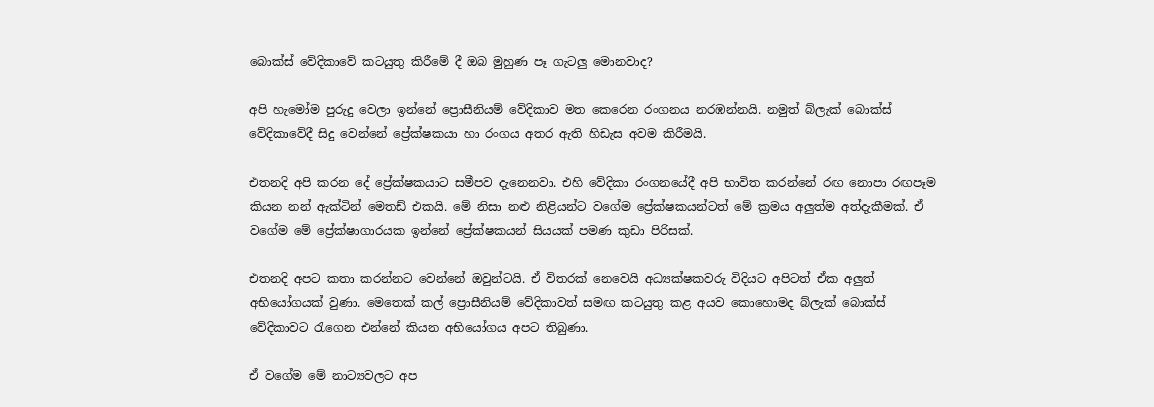බොක්ස් වේදිකාවේ කටයුතු කිරීමේ දී ඔබ මුහුණ පෑ ගැටලු මොනවාද?

අපි හැමෝම පුරුදු වෙලා ඉන්නේ ප්‍රොසීනියම් වේදිකාව මත කෙරෙන රංගනය නරඹන්නයි. නමුත් බ්ලැක් බොක්ස් වේදිකාවේදී සිදු වෙන්නේ ප්‍රේක්ෂකයා හා රංගය අතර ඇති හිඩැස අවම කිරීමයි.

එතනදි අපි කරන දේ ප්‍රේක්ෂකයාට සමීපව දැනෙනවා. එහි වේදිකා රංගනයේදී අපි භාවිත කරන්නේ රඟ නොපා රඟපෑම කියන නන් ඇක්ටින් මෙතඩ් එකයි. මේ නිසා නළු නිළියන්ට වගේම ප්‍රේක්ෂකයන්ටත් මේ ක්‍රමය අලුත්ම අත්දැකීමක්. ඒ වගේම මේ ප්‍රේක්ෂාගාරයක ඉන්නේ ප්‍රේක්ෂකයන් සියයක් පමණ කුඩා පිරිසක්.

එතනදි අපට කතා කරන්නට වෙන්නේ ඔවුන්ටයි. ඒ විතරක් නෙවෙයි අධ්‍යක්ෂකවරු විදියට අපිටත් ඒක අලුත් අභියෝගයක් වුණා. මෙතෙක් කල් ප්‍රොසීනියම් වේදිකාවත් සමඟ කටයුතු කළ අයව කොහොමද බ්ලැක් බොක්ස් වේදිකාවට රැගෙන එන්නේ කියන අභියෝගය අපට තිබුණා.

ඒ වගේම මේ නාට්‍යවලට අප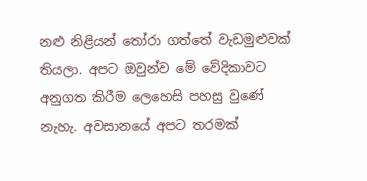නළු නිළියන් තෝරා ගත්තේ වැඩමුළුවක් තියලා. අපට ඔවුන්ව මේ වේදිකාවට අනුගත කිරීම ලෙහෙසි පහසු වුණේ නැහැ. අවසානයේ අපට තරමක්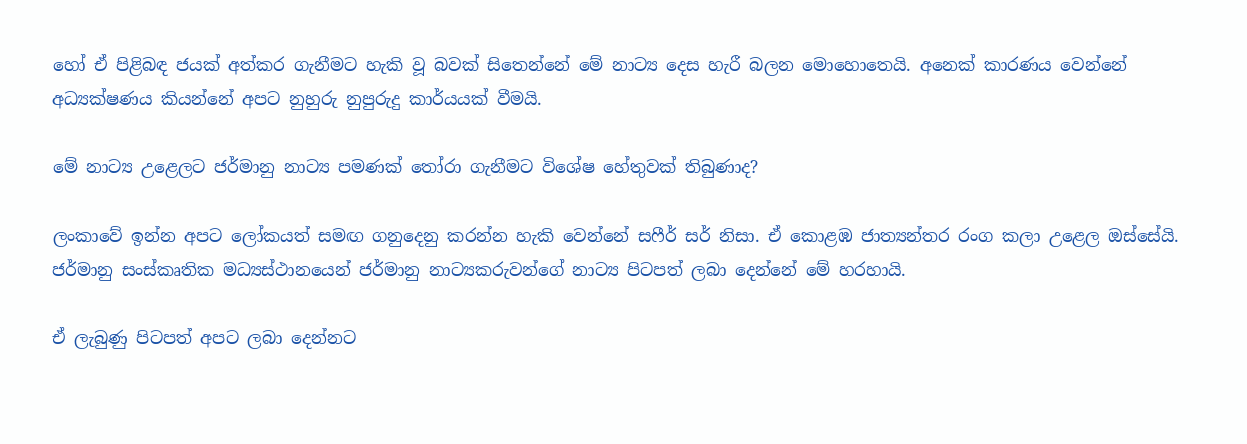හෝ ඒ පිළිබඳ ජයක් අත්කර ගැනීමට හැකි වූ බවක් සිතෙන්නේ මේ නාට්‍ය දෙස හැරී බලන මොහොතෙයි. අනෙක් කාරණය වෙන්නේ අධ්‍යක්ෂණය කියන්නේ අපට නුහුරු නුපුරුදු කාර්යයක් වීමයි.

මේ නාට්‍ය උළෙලට ජර්මානු නාට්‍ය පමණක් තෝරා ගැනීමට විශේෂ හේතුවක් තිබුණාද?

ලංකාවේ ඉන්න අපට ලෝකයත් සමඟ ගනුදෙනු කරන්න හැකි වෙන්නේ සෆීර් සර් නිසා. ඒ කොළඹ ජාත්‍යන්තර රංග කලා උළෙල ඔස්සේයි. ජර්මානු සංස්කෘතික මධ්‍යස්ථානයෙන් ජර්මානු නාට්‍යකරුවන්ගේ නාට්‍ය පිටපත් ලබා දෙන්නේ මේ හරහායි.

ඒ ලැබුණු පිටපත් අපට ලබා දෙන්නට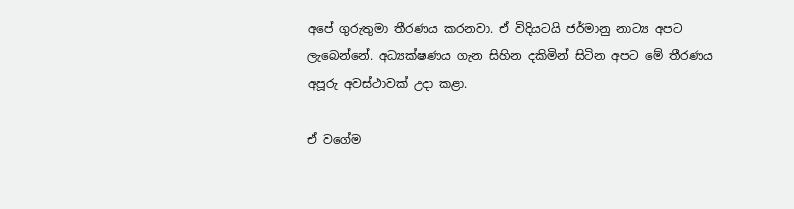අපේ ගුරුතුමා තීරණය කරනවා. ඒ විදියටයි ජර්මානු නාට්‍ය අපට ලැබෙන්නේ. අධ්‍යක්ෂණය ගැන සිහින දකිමින් සිටින අපට මේ තීරණය අපූරු අවස්ථාවක් උදා කළා.

ඒ වගේම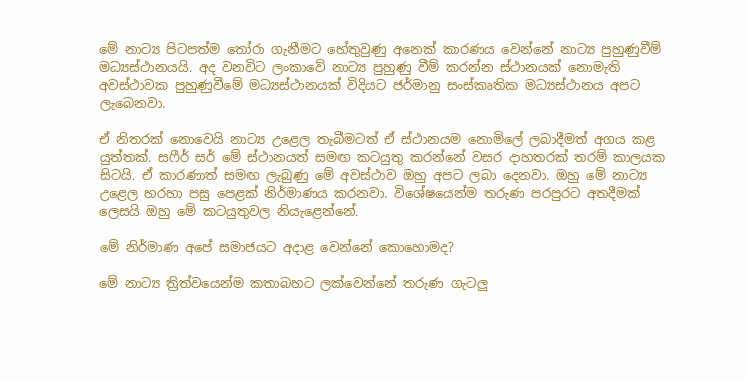මේ නාට්‍ය පිටපත්ම තෝරා ගැනීමට හේතුවුණු අනෙක් කාරණය වෙන්නේ නාට්‍ය පුහුණුවීම් මධ්‍යස්ථානයයි. අද වනවිට ලංකාවේ නාට්‍ය පුහුණු වීම් කරන්න ස්ථානයක් නොමැති අවස්ථාවක පුහුණුවීමේ මධ්‍යස්ථානයක් විදියට ජර්මානු සංස්කෘතික මධ්‍යස්ථානය අපට ලැබෙනවා.

ඒ නිතරක් නොවෙයි නාට්‍ය උළෙල තැබීමටත් ඒ ස්ථානයම නොමිලේ ලබාදීමත් අගය කළ යුත්තක්. සෆීර් සර් මේ ස්ථානයත් සමඟ කටයුතු කරන්නේ වසර දාහතරක් තරම් කාලයක සිටයි. ඒ කාරණාත් සමඟ ලැබුණු මේ අවස්ථාව ඔහු අපට ලබා දෙනවා. ඔහු මේ නාට්‍ය උළෙල හරහා පසු පෙළක් නිර්මාණය කරනවා. විශේෂයෙන්ම තරුණ පරපුරට අතදීමක් ලෙසයි ඔහු මේ කටයුතුවල නියැළෙන්නේ.

මේ නිර්මාණ අපේ සමාජයට අදාළ වෙන්නේ කොහොමද?

මේ නාට්‍ය ත්‍රිත්වයෙන්ම කතාබහට ලක්වෙන්නේ තරුණ ගැටලු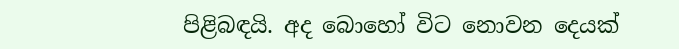පිළිබඳයි. අද බොහෝ විට නොවන දෙයක්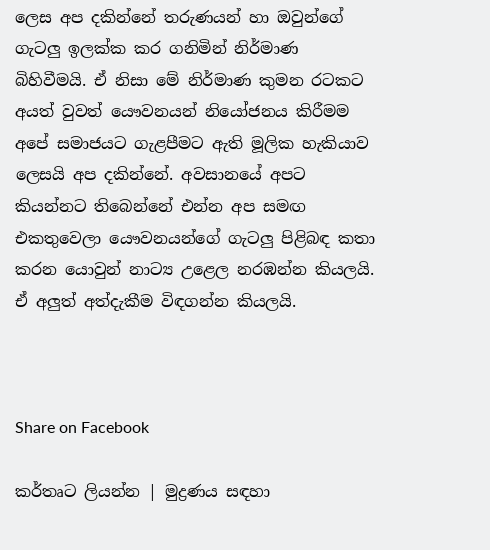ලෙස අප දකින්නේ තරුණයන් හා ඔවුන්ගේ ගැටලු ඉලක්ක කර ගනිමින් නිර්මාණ බිහිවීමයි. ඒ නිසා මේ නිර්මාණ කුමන රටකට අයත් වුවත් යෞවනයන් නියෝජනය කිරීමම අපේ සමාජයට ගැළපීමට ඇති මූලික හැකියාව ලෙසයි අප දකින්නේ. අවසානයේ අපට කියන්නට තිබෙන්නේ එන්න අප සමඟ එකතුවෙලා යෞවනයන්ගේ ගැටලු පිළිබඳ කතා කරන යොවුන් නාට්‍ය උළෙල නරඹන්න කියලයි. ඒ අලුත් අත්දැකීම විඳගන්න කියලයි.



Share on Facebook

කර්තෘට ලියන්න | මුද්‍රණය සඳහා